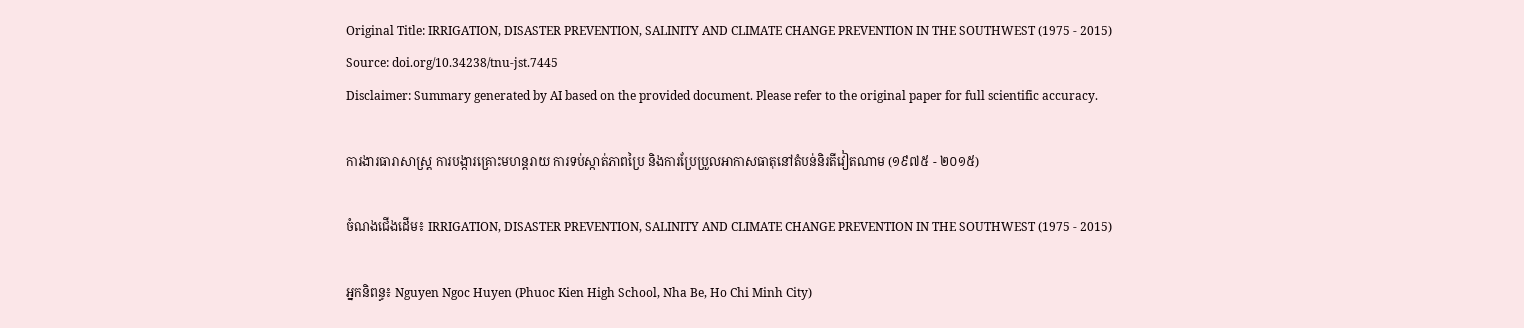Original Title: IRRIGATION, DISASTER PREVENTION, SALINITY AND CLIMATE CHANGE PREVENTION IN THE SOUTHWEST (1975 - 2015)
Source: doi.org/10.34238/tnu-jst.7445
Disclaimer: Summary generated by AI based on the provided document. Please refer to the original paper for full scientific accuracy.

ការងារធារាសាស្ត្រ ការបង្ការគ្រោះមហន្តរាយ ការទប់ស្កាត់ភាពប្រៃ និងការប្រែប្រួលអាកាសធាតុនៅតំបន់និរតីវៀតណាម (១៩៧៥ - ២០១៥)

ចំណងជើងដើម៖ IRRIGATION, DISASTER PREVENTION, SALINITY AND CLIMATE CHANGE PREVENTION IN THE SOUTHWEST (1975 - 2015)

អ្នកនិពន្ធ៖ Nguyen Ngoc Huyen (Phuoc Kien High School, Nha Be, Ho Chi Minh City)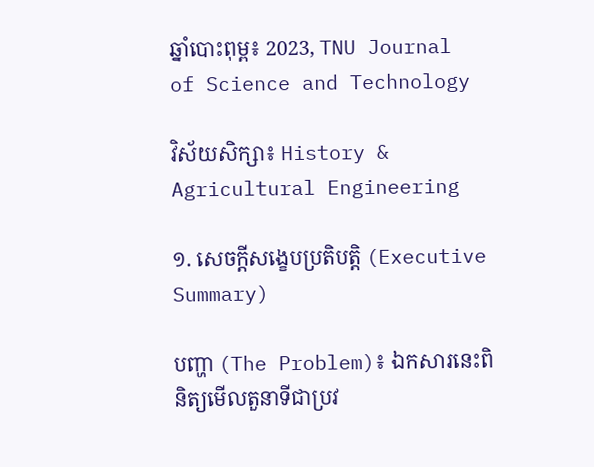ឆ្នាំបោះពុម្ព៖ 2023, TNU Journal of Science and Technology

វិស័យសិក្សា៖ History & Agricultural Engineering

១. សេចក្តីសង្ខេបប្រតិបត្តិ (Executive Summary)

បញ្ហា (The Problem)៖ ឯកសារនេះពិនិត្យមើលតួនាទីជាប្រវ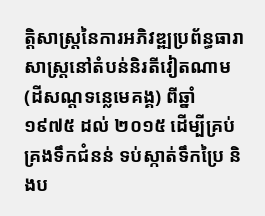ត្តិសាស្ត្រនៃការអភិវឌ្ឍប្រព័ន្ធធារាសាស្ត្រនៅតំបន់និរតីវៀតណាម (ដីសណ្តទន្លេមេគង្គ) ពីឆ្នាំ ១៩៧៥ ដល់ ២០១៥ ដើម្បីគ្រប់គ្រងទឹកជំនន់ ទប់ស្កាត់ទឹកប្រៃ និងប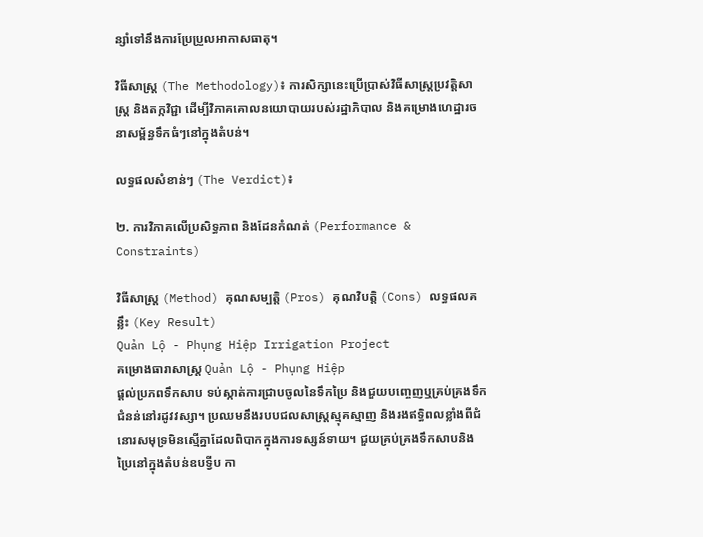ន្សាំទៅនឹងការប្រែប្រួលអាកាសធាតុ។

វិធីសាស្ត្រ (The Methodology)៖ ការសិក្សានេះប្រើប្រាស់វិធីសាស្ត្រប្រវត្តិសាស្ត្រ និងតក្កវិជ្ជា ដើម្បីវិភាគគោលនយោបាយរបស់រដ្ឋាភិបាល និងគម្រោងហេដ្ឋារចនាសម្ព័ន្ធទឹកធំៗនៅក្នុងតំបន់។

លទ្ធផលសំខាន់ៗ (The Verdict)៖

២. ការវិភាគលើប្រសិទ្ធភាព និងដែនកំណត់ (Performance & Constraints)

វិធីសាស្ត្រ (Method) គុណសម្បត្តិ (Pros) គុណវិបត្តិ (Cons) លទ្ធផលគន្លឹះ (Key Result)
Quản Lộ - Phụng Hiệp Irrigation Project
គម្រោងធារាសាស្ត្រ Quản Lộ - Phụng Hiệp
ផ្តល់ប្រភពទឹកសាប ទប់ស្កាត់ការជ្រាបចូលនៃទឹកប្រៃ និងជួយបញ្ចេញឬគ្រប់គ្រងទឹកជំនន់នៅរដូវវស្សា។ ប្រឈមនឹងរបបជលសាស្ត្រស្មុគស្មាញ និងរងឥទ្ធិពលខ្លាំងពីជំនោរសមុទ្រមិនស្មើគ្នាដែលពិបាកក្នុងការទស្សន៍ទាយ។ ជួយគ្រប់គ្រងទឹកសាបនិងប្រៃនៅក្នុងតំបន់ឧបទ្វីប កា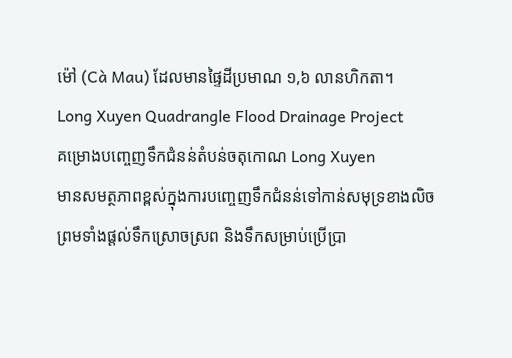ម៉ៅ (Cà Mau) ដែលមានផ្ទៃដីប្រមាណ ១,៦ លានហិកតា។
Long Xuyen Quadrangle Flood Drainage Project
គម្រោងបញ្ចេញទឹកជំនន់តំបន់ចតុកោណ Long Xuyen
មានសមត្ថភាពខ្ពស់ក្នុងការបញ្ចេញទឹកជំនន់ទៅកាន់សមុទ្រខាងលិច ព្រមទាំងផ្តល់ទឹកស្រោចស្រព និងទឹកសម្រាប់ប្រើប្រា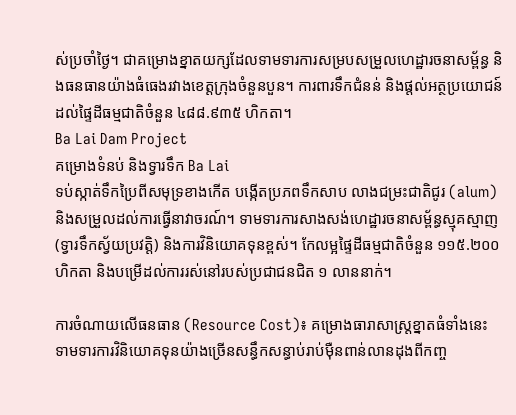ស់ប្រចាំថ្ងៃ។ ជាគម្រោងខ្នាតយក្សដែលទាមទារការសម្របសម្រួលហេដ្ឋារចនាសម្ព័ន្ធ និងធនធានយ៉ាងធំធេងរវាងខេត្តក្រុងចំនួនបួន។ ការពារទឹកជំនន់ និងផ្តល់អត្ថប្រយោជន៍ដល់ផ្ទៃដីធម្មជាតិចំនួន ៤៨៨.៩៣៥ ហិកតា។
Ba Lai Dam Project
គម្រោងទំនប់ និងទ្វារទឹក Ba Lai
ទប់ស្កាត់ទឹកប្រៃពីសមុទ្រខាងកើត បង្កើតប្រភពទឹកសាប លាងជម្រះជាតិជូរ (alum) និងសម្រួលដល់ការធ្វើនាវាចរណ៍។ ទាមទារការសាងសង់ហេដ្ឋារចនាសម្ព័ន្ធស្មុគស្មាញ (ទ្វារទឹកស្វ័យប្រវត្តិ) និងការវិនិយោគទុនខ្ពស់។ កែលម្អផ្ទៃដីធម្មជាតិចំនួន ១១៥.២០០ ហិកតា និងបម្រើដល់ការរស់នៅរបស់ប្រជាជនជិត ១ លាននាក់។

ការចំណាយលើធនធាន (Resource Cost)៖ គម្រោងធារាសាស្ត្រខ្នាតធំទាំងនេះ ទាមទារការវិនិយោគទុនយ៉ាងច្រើនសន្ធឹកសន្ធាប់រាប់ម៉ឺនពាន់លានដុងពីកញ្ច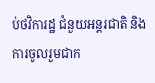ប់ថវិការដ្ឋ ជំនួយអន្តរជាតិ និងការចូលរួមជាក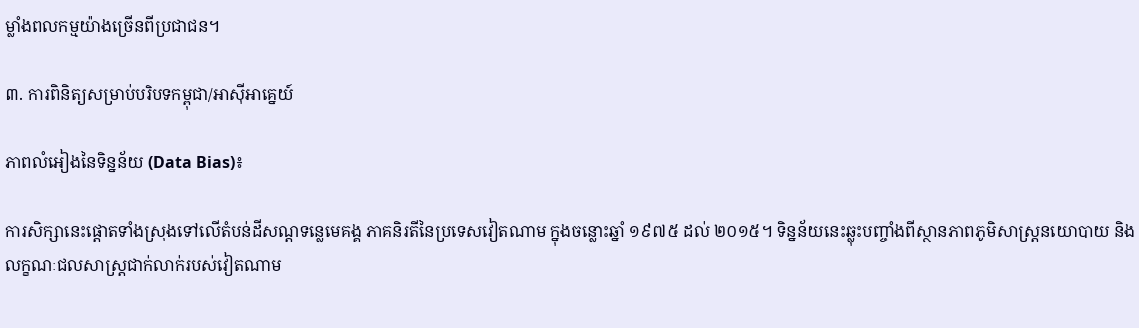ម្លាំងពលកម្មយ៉ាងច្រើនពីប្រជាជន។

៣. ការពិនិត្យសម្រាប់បរិបទកម្ពុជា/អាស៊ីអាគ្នេយ៍

ភាពលំអៀងនៃទិន្នន័យ (Data Bias)៖

ការសិក្សានេះផ្តោតទាំងស្រុងទៅលើតំបន់ដីសណ្តទន្លេមេគង្គ ភាគនិរតីនៃប្រទេសវៀតណាម ក្នុងចន្លោះឆ្នាំ ១៩៧៥ ដល់ ២០១៥។ ទិន្នន័យនេះឆ្លុះបញ្ចាំងពីស្ថានភាពភូមិសាស្ត្រនយោបាយ និងលក្ខណៈជលសាស្ត្រជាក់លាក់របស់វៀតណាម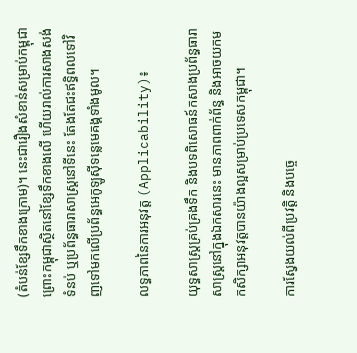(តំបន់ខ្សែទឹកខាងក្រោម)។ នេះជារឿងសំខាន់សម្រាប់កម្ពុជា ព្រោះកម្ពុជាស្ថិតនៅខ្សែទឹកខាងលើ ហើយរាល់ការសាងសង់ទំនប់ ឬប្រព័ន្ធធារាសាស្ត្រនៅទីនេះ តែងតែជះឥទ្ធិពលទៅវិញទៅមកលើប្រព័ន្ធអេកូឡូស៊ីទន្លេមេគង្គទាំងមូល។

លទ្ធភាពនៃការអនុវត្ត (Applicability)៖

យុទ្ធសាស្ត្រគ្រប់គ្រងទឹក និងបទពិសោធន៍កសាងប្រព័ន្ធធារាសាស្ត្រនៅក្នុងឯកសារនេះ មានភាពពាក់ព័ន្ធ និងអាចយកមកសិក្សាអនុវត្តបានយ៉ាងល្អសម្រាប់ប្រទេសកម្ពុជា។

ការស្វែងយល់ពីប្រវត្តិ និងបច្ចេ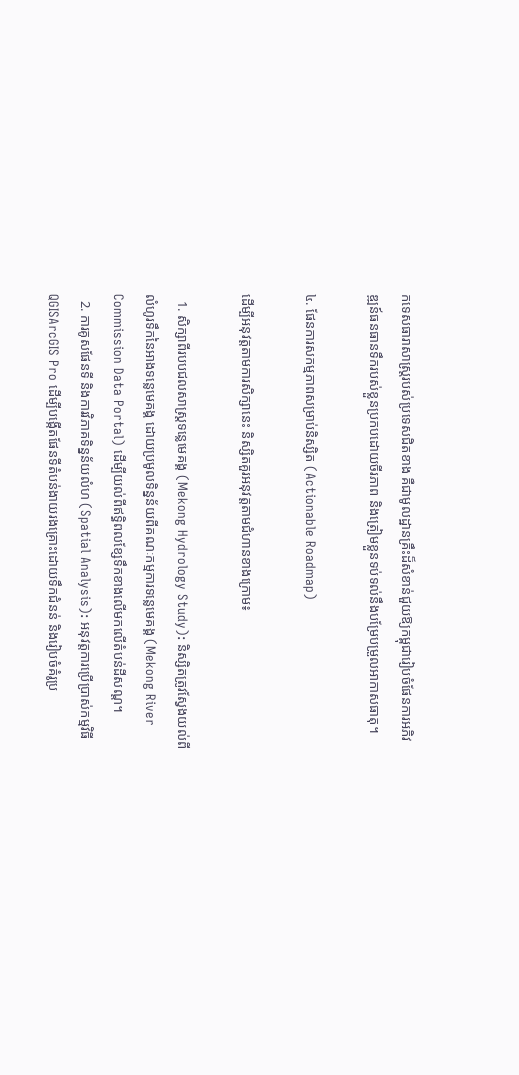កទេសធារាសាស្ត្ររបស់ប្រទេសជិតខាង គឺជាមូលដ្ឋានគ្រឹះដ៏សំខាន់ជួយឱ្យកម្ពុជារៀបចំផែនការអភិវឌ្ឍន៍ធនធានទឹករបស់ខ្លួនប្រកបដោយចីរភាព និងត្រៀមខ្លួនទប់ទល់នឹងបម្រែបម្រួលអាកាសធាតុ។

៤. ផែនការសកម្មភាពសម្រាប់និស្សិត (Actionable Roadmap)

ដើម្បីអនុវត្តតាមការសិក្សានេះ និស្សិតគួរអនុវត្តតាមជំហានខាងក្រោម៖

  1. សិក្សាពីរបបជលសាស្ត្រទន្លេមេគង្គ (Mekong Hydrology Study): និស្សិតត្រូវស្វែងយល់ពីលំហូរទឹកនៃអាងទន្លេមេគង្គ ដោយប្រមូលទិន្នន័យពីគណៈកម្មការទន្លេមេគង្គ (Mekong River Commission Data Portal) ដើម្បីយល់ពីឥទ្ធិពលខ្សែទឹកខាងលើមកលើតំបន់ដីសណ្ត។
  2. ការគូសផែនទី និងការវិភាគទិន្នន័យលំហ (Spatial Analysis): អនុវត្តការប្រើប្រាស់កម្មវិធី QGISArcGIS Pro ដើម្បីបង្កើតផែនទីតំបន់ងាយរងគ្រោះដោយទឹកជំនន់ និងរៀបចំគំរូប្រ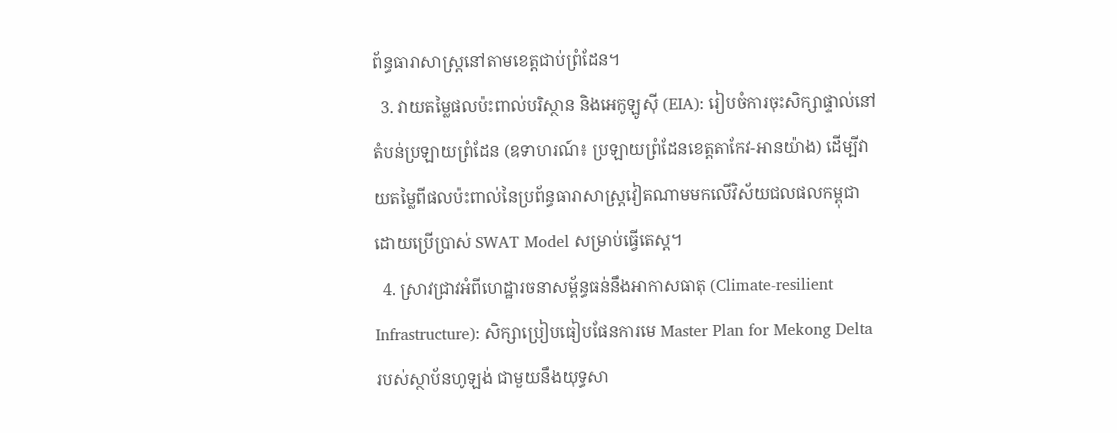ព័ន្ធធារាសាស្ត្រនៅតាមខេត្តជាប់ព្រំដែន។
  3. វាយតម្លៃផលប៉ះពាល់បរិស្ថាន និងអេកូឡូស៊ី (EIA): រៀបចំការចុះសិក្សាផ្ទាល់នៅតំបន់ប្រឡាយព្រំដែន (ឧទាហរណ៍៖ ប្រឡាយព្រំដែនខេត្តតាកែវ-អានយ៉ាង) ដើម្បីវាយតម្លៃពីផលប៉ះពាល់នៃប្រព័ន្ធធារាសាស្ត្រវៀតណាមមកលើវិស័យជលផលកម្ពុជា ដោយប្រើប្រាស់ SWAT Model សម្រាប់ធ្វើតេស្ត។
  4. ស្រាវជ្រាវអំពីហេដ្ឋារចនាសម្ព័ន្ធធន់នឹងអាកាសធាតុ (Climate-resilient Infrastructure): សិក្សាប្រៀបធៀបផែនការមេ Master Plan for Mekong Delta របស់ស្ថាប័នហូឡង់ ជាមួយនឹងយុទ្ធសា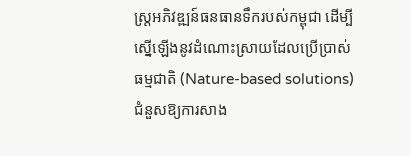ស្ត្រអភិវឌ្ឍន៍ធនធានទឹករបស់កម្ពុជា ដើម្បីស្នើឡើងនូវដំណោះស្រាយដែលប្រើប្រាស់ធម្មជាតិ (Nature-based solutions) ជំនួសឱ្យការសាង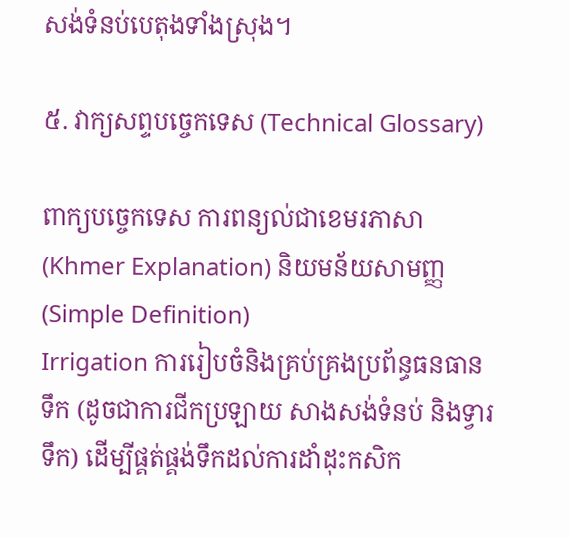សង់ទំនប់បេតុងទាំងស្រុង។

៥. វាក្យសព្ទបច្ចេកទេស (Technical Glossary)

ពាក្យបច្ចេកទេស ការពន្យល់ជាខេមរភាសា (Khmer Explanation) និយមន័យសាមញ្ញ (Simple Definition)
Irrigation ការរៀបចំនិងគ្រប់គ្រងប្រព័ន្ធធនធានទឹក (ដូចជាការជីកប្រឡាយ សាងសង់ទំនប់ និងទ្វារទឹក) ដើម្បីផ្គត់ផ្គង់ទឹកដល់ការដាំដុះកសិក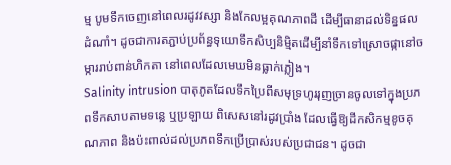ម្ម បូមទឹកចេញនៅពេលរដូវវស្សា និងកែលម្អគុណភាពដី ដើម្បីធានាដល់ទិន្នផលដំណាំ។ ដូចជាការតភ្ជាប់ប្រព័ន្ធទុយោទឹកសិប្បនិម្មិតដើម្បីនាំទឹកទៅស្រោចផ្កានៅចម្ការរាប់ពាន់ហិកតា នៅពេលដែលមេឃមិនធ្លាក់ភ្លៀង។
Salinity intrusion បាតុភូតដែលទឹកប្រៃពីសមុទ្រហូររុញច្រានចូលទៅក្នុងប្រភពទឹកសាបតាមទន្លេ ឬប្រឡាយ ពិសេសនៅរដូវប្រាំង ដែលធ្វើឱ្យដីកសិកម្មខូចគុណភាព និងប៉ះពាល់ដល់ប្រភពទឹកប្រើប្រាស់របស់ប្រជាជន។ ដូចជា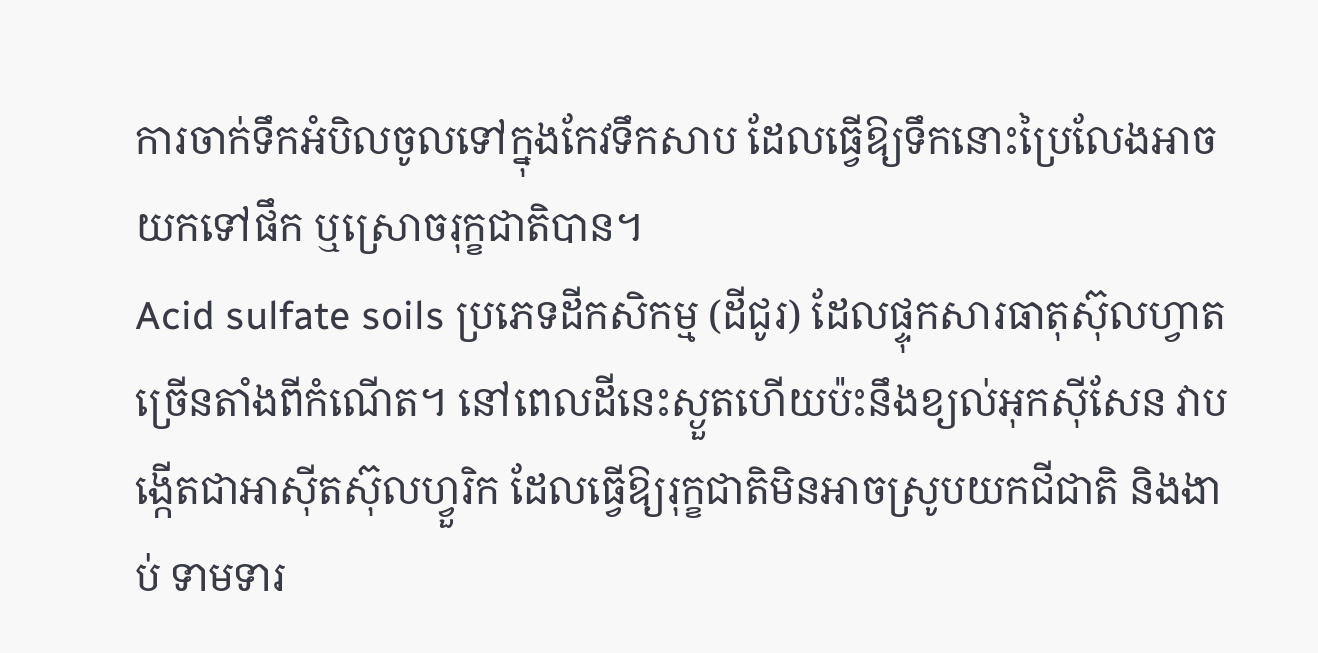ការចាក់ទឹកអំបិលចូលទៅក្នុងកែវទឹកសាប ដែលធ្វើឱ្យទឹកនោះប្រៃលែងអាចយកទៅផឹក ឬស្រោចរុក្ខជាតិបាន។
Acid sulfate soils ប្រភេទដីកសិកម្ម (ដីជូរ) ដែលផ្ទុកសារធាតុស៊ុលហ្វាតច្រើនតាំងពីកំណើត។ នៅពេលដីនេះស្ងួតហើយប៉ះនឹងខ្យល់អុកស៊ីសែន វាបង្កើតជាអាស៊ីតស៊ុលហ្វួរិក ដែលធ្វើឱ្យរុក្ខជាតិមិនអាចស្រូបយកជីជាតិ និងងាប់ ទាមទារ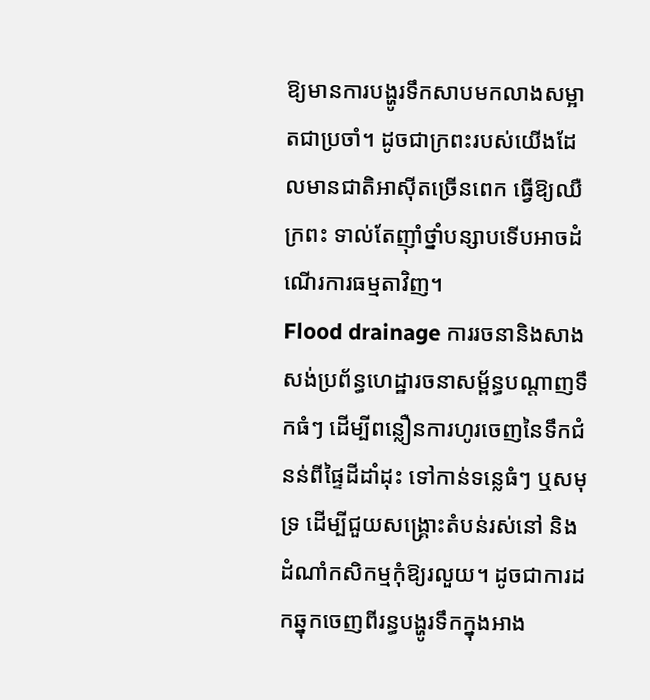ឱ្យមានការបង្ហូរទឹកសាបមកលាងសម្អាតជាប្រចាំ។ ដូចជាក្រពះរបស់យើងដែលមានជាតិអាស៊ីតច្រើនពេក ធ្វើឱ្យឈឺក្រពះ ទាល់តែញ៉ាំថ្នាំបន្សាបទើបអាចដំណើរការធម្មតាវិញ។
Flood drainage ការរចនានិងសាងសង់ប្រព័ន្ធហេដ្ឋារចនាសម្ព័ន្ធបណ្តាញទឹកធំៗ ដើម្បីពន្លឿនការហូរចេញនៃទឹកជំនន់ពីផ្ទៃដីដាំដុះ ទៅកាន់ទន្លេធំៗ ឬសមុទ្រ ដើម្បីជួយសង្គ្រោះតំបន់រស់នៅ និងដំណាំកសិកម្មកុំឱ្យរលួយ។ ដូចជាការដកឆ្នុកចេញពីរន្ធបង្ហូរទឹកក្នុងអាង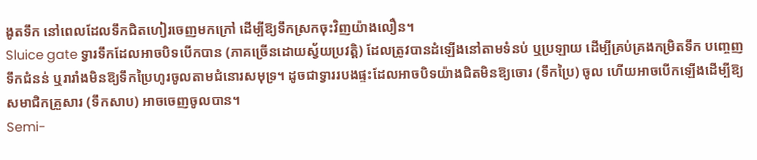ងូតទឹក នៅពេលដែលទឹកជិតហៀរចេញមកក្រៅ ដើម្បីឱ្យទឹកស្រកចុះវិញយ៉ាងលឿន។
Sluice gate ទ្វារទឹកដែលអាចបិទបើកបាន (ភាគច្រើនដោយស្វ័យប្រវត្តិ) ដែលត្រូវបានដំឡើងនៅតាមទំនប់ ឬប្រឡាយ ដើម្បីគ្រប់គ្រងកម្រិតទឹក បញ្ចេញទឹកជំនន់ ឬរារាំងមិនឱ្យទឹកប្រៃហូរចូលតាមជំនោរសមុទ្រ។ ដូចជាទ្វាររបងផ្ទះដែលអាចបិទយ៉ាងជិតមិនឱ្យចោរ (ទឹកប្រៃ) ចូល ហើយអាចបើកឡើងដើម្បីឱ្យសមាជិកគ្រួសារ (ទឹកសាប) អាចចេញចូលបាន។
Semi-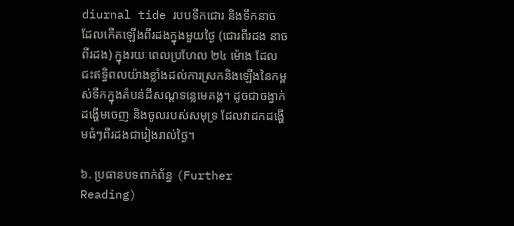diurnal tide របបទឹកជោរ និងទឹកនាច ដែលកើតឡើងពីរដងក្នុងមួយថ្ងៃ (ជោរពីរដង នាចពីរដង) ក្នុងរយៈពេលប្រហែល ២៤ ម៉ោង ដែលជះឥទ្ធិពលយ៉ាងខ្លាំងដល់ការស្រកនិងឡើងនៃកម្ពស់ទឹកក្នុងតំបន់ដីសណ្តទន្លេមេគង្គ។ ដូចជាចង្វាក់ដង្ហើមចេញ និងចូលរបស់សមុទ្រ ដែលវាដកដង្ហើមធំៗពីរដងជារៀងរាល់ថ្ងៃ។

៦. ប្រធានបទពាក់ព័ន្ធ (Further Reading)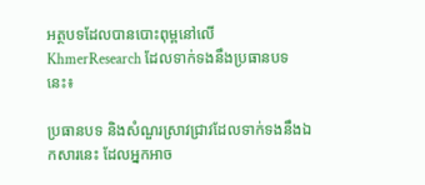អត្ថបទដែលបានបោះពុម្ពនៅលើ KhmerResearch ដែលទាក់ទងនឹងប្រធានបទនេះ៖

ប្រធានបទ និងសំណួរស្រាវជ្រាវដែលទាក់ទងនឹងឯកសារនេះ ដែលអ្នកអាច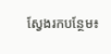ស្វែងរកបន្ថែម៖